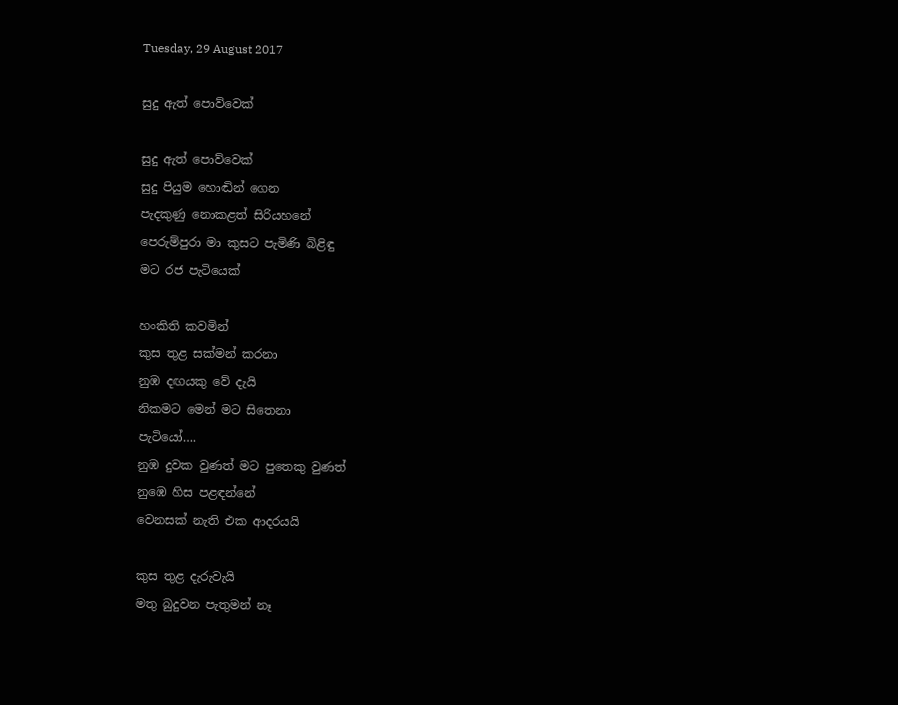Tuesday, 29 August 2017

සුදු ඇත් පොව්වෙක්

සුදු ඇත් පොව්වෙක්
සුදු පියුම හොඬින් ගෙන
පැදකුණු නොකළත් සිරියහනේ
පෙරුම්පුරා මා කුසට පැමිණි බිළිඳු
මට රජ පැටියෙක්

හංකිති කවමින්
කුස තුළ සක්මන් කරනා
නුඹ දඟයකු වේ දැයි
නිකමට මෙන් මට සිතෙනා
පැටියෝ….
නුඹ දුවක වුණත් මට පුතෙකු වුණත්
නුඹෙ හිස පළඳන්නේ
වෙනසක් නැති එක ආදරයයි

කුස තුළ දැරුවැයි
මතු බුදුවන පැතුමන් නෑ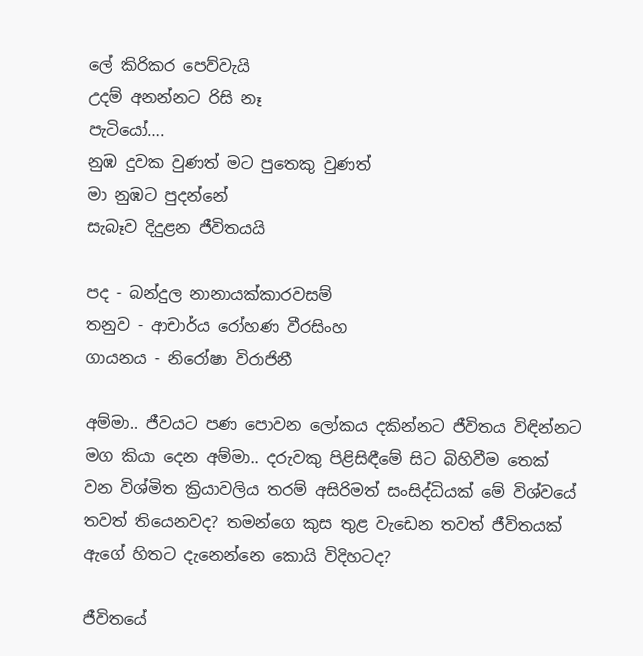ලේ කිරිකර පෙව්වැයි
උදම් අනන්නට රිසි නෑ
පැටියෝ….
නුඹ දුවක වුණත් මට පුතෙකු වුණත්
මා නුඹට පුදන්නේ
සැබෑව දිදුළන ජීවිතයයි

පද - බන්දුල නානායක්කාරවසම්
තනුව - ආචාර්ය රෝහණ වීරසිංහ
ගායනය - නිරෝෂා විරාජිනී

අම්මා.. ජීවයට පණ පොවන ලෝකය දකින්නට ජීවිතය විඳින්නට මග කියා දෙන අම්මා.. දරුවකු පිළිසිඳීමේ සිට බිහිවීම තෙක් වන විශ්මිත ක්‍රියාවලිය තරම් අසිරිමත් සංසිද්ධියක් මේ විශ්වයේ තවත් තියෙනවද? තමන්ගෙ කුස තුළ වැඩෙන තවත් ජීවිතයක් ඇගේ හිතට දැනෙන්නෙ කොයි විදිහටද?

ජීවිතයේ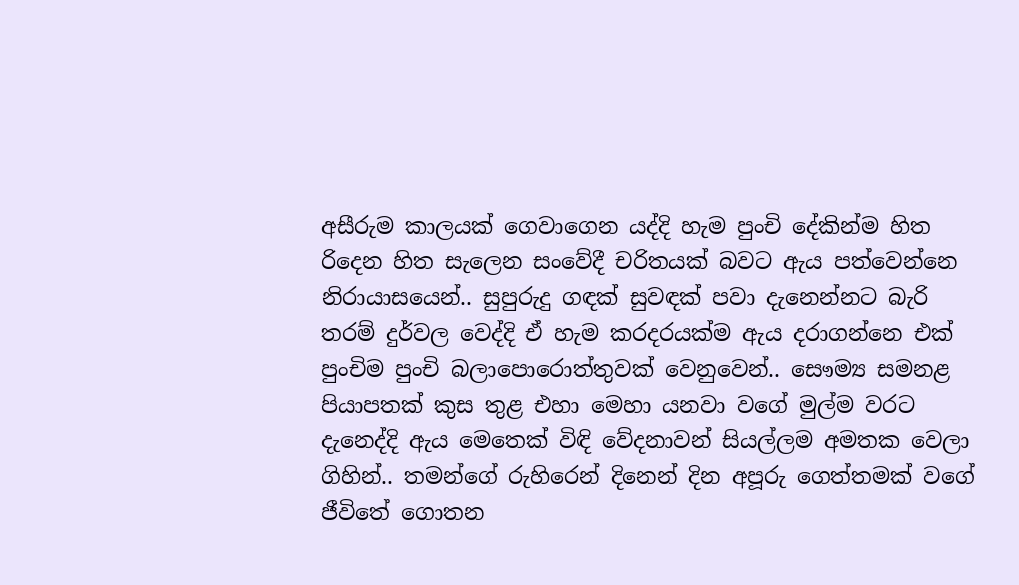අසීරුම කාලයක් ගෙවාගෙන යද්දි හැම පුංචි දේකින්ම හිත රිදෙන හිත සැලෙන සංවේදී චරිතයක් බවට ඇය පත්වෙන්නෙ නිරායාසයෙන්.. සුපුරුදු ගඳක් සුවඳක් පවා දැනෙන්නට බැරි තරම් දුර්වල වෙද්දි ඒ හැම කරදරයක්ම ඇය දරාගන්නෙ එක් පුංචිම පුංචි බලාපොරොත්තුවක් වෙනුවෙන්.. සෞම්‍ය සමනළ පියාපතක් කුස තුළ එහා මෙහා යනවා වගේ මුල්ම වරට දැනෙද්දි ඇය මෙතෙක් විඳි වේදනාවන් සියල්ලම අමතක වෙලා ගිහින්.. තමන්ගේ රුහිරෙන් දිනෙන් දින අපූරු ගෙත්තමක් වගේ ජීවිතේ ගොතන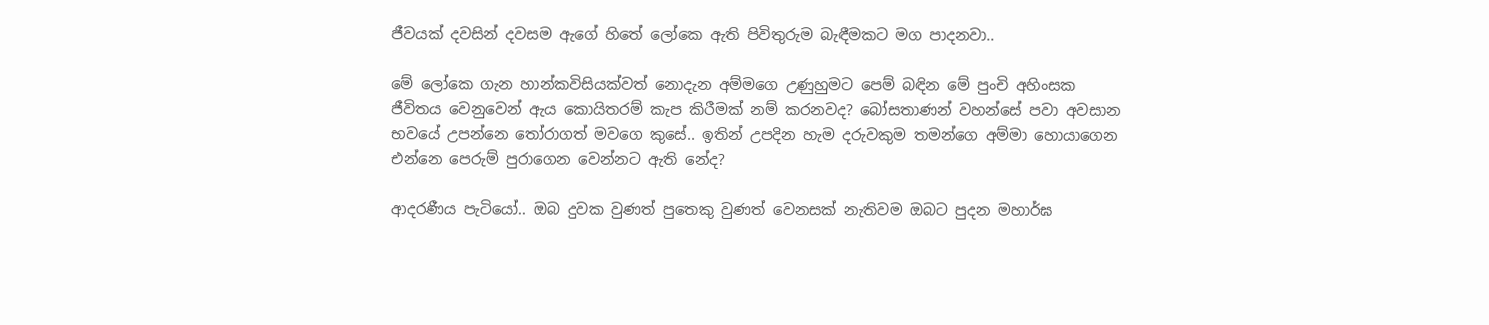ජීවයක් දවසින් දවසම ඇගේ හිතේ ලෝකෙ ඇති පිවිතුරුම බැඳීමකට මග පාදනවා..

මේ ලෝකෙ ගැන හාන්කවිසියක්වත් නොදැන අම්මගෙ උණුහුමට පෙම් බඳින මේ පුංචි අහිංසක ජීවිතය වෙනුවෙන් ඇය කොයිතරම් කැප කිරීමක් නම් කරනවද? බෝසතාණන් වහන්සේ පවා අවසාන භවයේ උපන්නෙ තෝරාගත් මවගෙ කුසේ.. ඉතින් උපදින හැම දරුවකුම තමන්ගෙ අම්මා හොයාගෙන එන්නෙ පෙරුම් පුරාගෙන වෙන්නට ඇති නේද?

ආදරණීය පැටියෝ.. ඔබ දුවක වුණත් පුතෙකු වුණත් වෙනසක් නැතිවම ඔබට පුදන මහාර්ඝ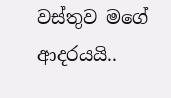වස්තුව මගේ ආදරයයි..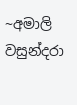~අමාලි වසුන්දරා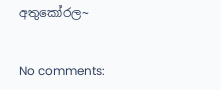අතුකෝරල~


No comments: